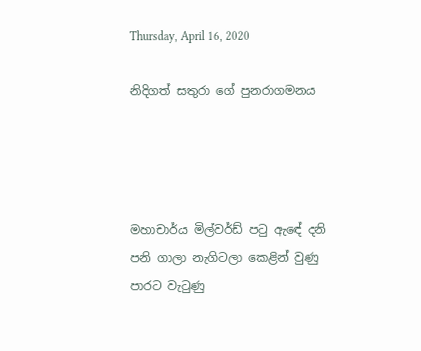Thursday, April 16, 2020

නිදිගත් සතුරා ගේ පුනරාගමනය




මහාචාර්ය මිල්වර්ඩ් පටු ඇඳේ දනි පනි ගාලා නැගිටලා කෙළින් වුණු පාරට වැටුණු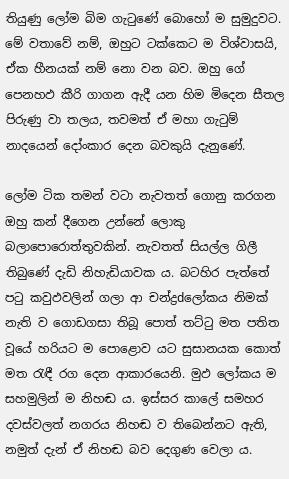තියුණු ලෝම බිම ගැටුණේ බොහෝ ම සුමුදුවට. මේ වතාවේ නම්, ඔහුට ටක්‌කෙට ම විශ්වාසයි, ඒක හීනයක්‌ නම් නො වන බව. ඔහු ගේ පෙනහඵ කීරි ගාගන ඇදී යන හිම මිදෙන සීතල පිරුණු වා තලය, තවමත් ඒ මහා ගැටුම් නාදයෙන් දෝංකාර දෙන බවකුයි දැනුණේ.

ලෝම ටික තමන් වටා නැවතත් ගොනු කරගන ඔහු කන් දීගෙන උන්නේ ලොකු බලාපොරොත්තුවකින්. නැවතත් සියල්ල ගිලී තිබුණේ දැඩි නිහැඩියාවක ය. බටහිර පැත්තේ පටු කවුඵවලින් ගලා ආ චන්ද්‍රdලෝකය නිමක්‌ නැති ව ගොඩගසා තිබූ පොත් තට්‌ටු මත පතිත වූයේ හරියට ම පොළොව යට සුසානයක කොත් මත රැඳී රග දෙන ආකාරයෙනි. මුඵ ලෝකය ම සහමුලින් ම නිහඬ ය. ඉස්‌සර කාලේ සමහර දවස්‌වලත් නගරය නිහඬ ව තිබෙන්නට ඇති, නමුත් දැන් ඒ නිහඬ බව දෙගුණ වෙලා ය.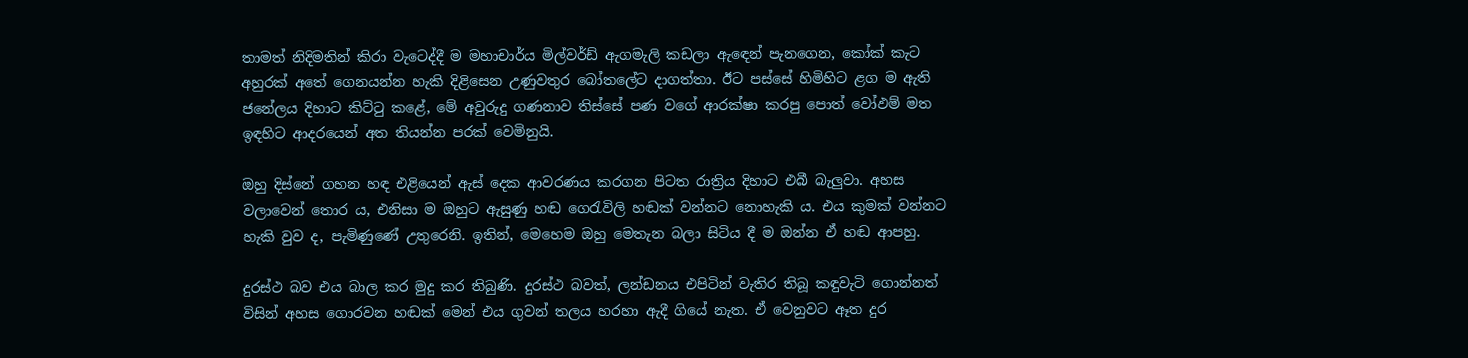තාමත් නිදිමතින් කිරා වැටෙද්දී ම මහාචාර්ය මිල්වර්ඩ් ඇගමැලි කඩලා ඇඳෙන් පැනගෙන, කෝක්‌ කැට අහුරක්‌ අතේ ගෙනයන්න හැකි දිළිසෙන උණුවතුර බෝතලේට දාගත්තා. ඊට පස්‌සේ හිමිහිට ළග ම ඇති ජනේලය දිහාට කිට්‌ටු කළේ, මේ අවුරුදු ගණනාව තිස්‌සේ පණ වගේ ආරක්‌ෂා කරපු පොත් වෝඵම් මත ඉඳහිට ආදරයෙන් අත තියන්න පරක්‌ වෙමිනුයි.

ඔහු දිස්‌නේ ගහන හඳ එළියෙන් ඇස්‌ දෙක ආවරණය කරගන පිටත රාත්‍රිය දිහාට එබී බැලුවා. අහස වලාවෙන් තොර ය, එනිසා ම ඔහුට ඇසුණු හඬ ගෙරැවිලි හඬක්‌ වන්නට නොහැකි ය. එය කුමක්‌ වන්නට හැකි වුව ද, පැමිණුණේ උතුරෙනි. ඉතින්, මෙහෙම ඔහු මෙතැන බලා සිටිය දී ම ඔන්න ඒ හඬ ආපහු.

දුරස්‌ථ බව එය බාල කර මුදු කර තිබුණි. දුරස්‌ථ බවත්, ලන්ඩනය එපිටින් වැතිර තිබූ කඳුවැටි ගොන්නත් විසින් අහස ගොරවන හඬක්‌ මෙන් එය ගුවන් තලය හරහා ඇදී ගියේ නැත. ඒ වෙනුවට ඈත දුර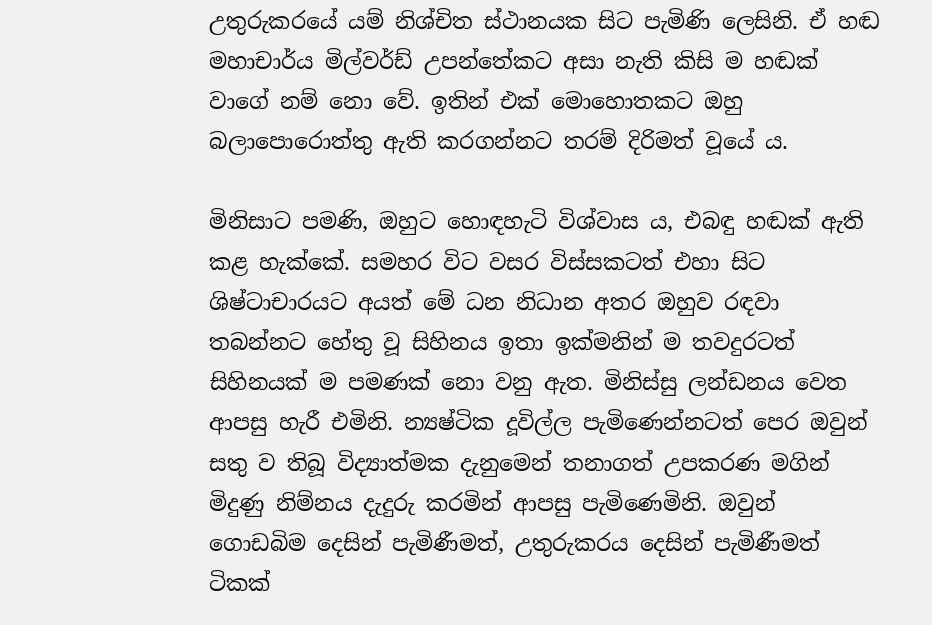උතුරුකරයේ යම් නිශ්චිත ස්‌ථානයක සිට පැමිණි ලෙසිනි. ඒ හඬ මහාචාර්ය මිල්වර්ඩ් උපන්තේකට අසා නැති කිසි ම හඬක්‌ වාගේ නම් නො වේ. ඉතින් එක්‌ මොහොතකට ඔහු බලාපොරොත්තු ඇති කරගන්නට තරම් දිරිමත් වූයේ ය.

මිනිසාට පමණි, ඔහුට හොඳහැටි විශ්වාස ය, එබඳු හඬක්‌ ඇති කළ හැක්‌කේ. සමහර විට වසර විස්‌සකටත් එහා සිට ශිෂ්ටාචාරයට අයත් මේ ධන නිධාන අතර ඔහුව රඳවා තබන්නට හේතු වූ සිහිනය ඉතා ඉක්‌මනින් ම තවදුරටත් සිහිනයක්‌ ම පමණක්‌ නො වනු ඇත. මිනිස්‌සු ලන්ඩනය වෙත ආපසු හැරී එමිනි. න්‍යෂ්ටික දූවිල්ල පැමිණෙන්නටත් පෙර ඔවුන් සතු ව තිබූ විද්‍යාත්මක දැනුමෙන් තනාගත් උපකරණ මගින් මිදුණු නිම්නය දැදුරු කරමින් ආපසු පැමිණෙමිනි. ඔවුන් ගොඩබිම දෙසින් පැමිණීමත්, උතුරුකරය දෙසින් පැමිණීමත් ටිකක්‌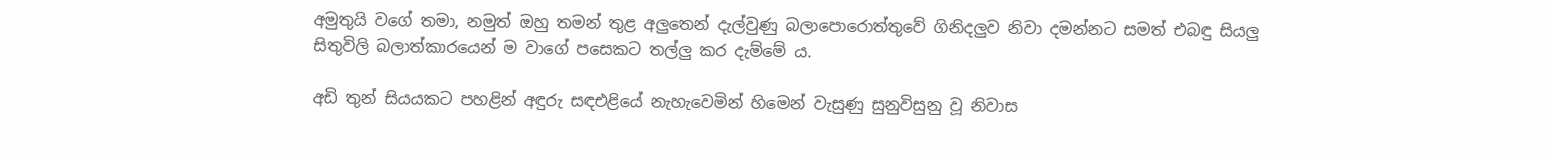අමුතුයි වගේ තමා, නමුත් ඔහු තමන් තුළ අලුතෙන් දැල්වුණු බලාපොරොත්තුවේ ගිනිදලුව නිවා දමන්නට සමත් එබඳු සියලු සිතුවිලි බලාත්කාරයෙන් ම වාගේ පසෙකට තල්ලු කර දැම්මේ ය.

අඩි තුන් සියයකට පහළින් අඳුරු සඳඑළියේ නැහැවෙමින් හිමෙන් වැසුණු සුනුවිසුනු වූ නිවාස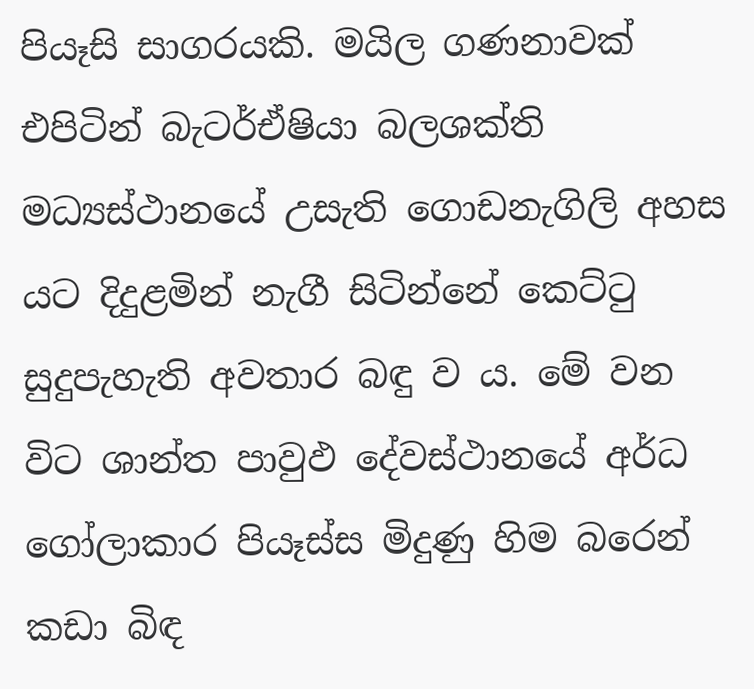පියෑසි සාගරයකි. මයිල ගණනාවක්‌ එපිටින් බැටර්ඒෂියා බලශක්‌ති මධ්‍යස්‌ථානයේ උසැති ගොඩනැගිලි අහස යට දිදුළමින් නැගී සිටින්නේ කෙට්‌ටු සුදුපැහැති අවතාර බඳු ව ය. මේ වන විට ශාන්ත පාවුඵ දේවස්‌ථානයේ අර්ධ ගෝලාකාර පියෑස්‌ස මිදුණු හිම බරෙන් කඩා බිඳ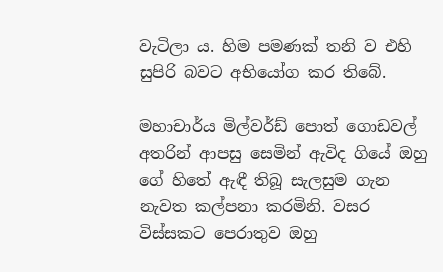වැටිලා ය. හිම පමණක්‌ තනි ව එහි සුපිරි බවට අභියෝග කර තිබේ.

මහාචාර්ය මිල්වර්ඩ් පොත් ගොඩවල් අතරින් ආපසු සෙමින් ඇවිද ගියේ ඔහු ගේ හිතේ ඇඳී තිබූ සැලසුම ගැන නැවත කල්පනා කරමිනි. වසර විස්‌සකට පෙරාතුව ඔහු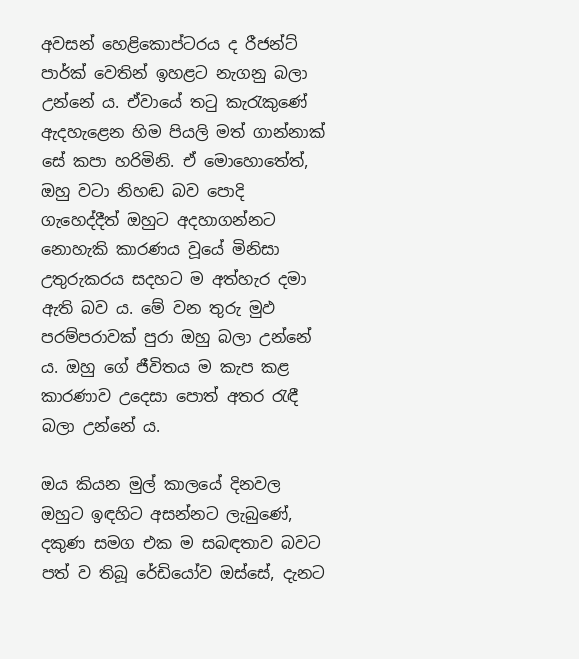අවසන් හෙළිකොප්ටරය ද රීජන්ට්‌ පාර්ක්‌ වෙතින් ඉහළට නැගනු බලා උන්නේ ය. ඒවායේ තටු කැරැකුණේ ඇදහැළෙන හිම පියලි මත් ගාන්නාක්‌ සේ කපා හරිමිනි. ඒ මොහොතේත්, ඔහු වටා නිහඬ බව පොදි ගැහෙද්දීත් ඔහුට අදහාගන්නට නොහැකි කාරණය වූයේ මිනිසා උතුරුකරය සදහට ම අත්හැර දමා ඇති බව ය. මේ වන තුරු මුඵ පරම්පරාවක්‌ පුරා ඔහු බලා උන්නේ ය. ඔහු ගේ ජීවිතය ම කැප කළ කාරණාව උදෙසා පොත් අතර රැඳී බලා උන්නේ ය.

ඔය කියන මුල් කාලයේ දිනවල ඔහුට ඉඳහිට අසන්නට ලැබුණේ, දකුණ සමග එක ම සබඳතාව බවට පත් ව තිබූ රේඩියෝව ඔස්‌සේ, දැනට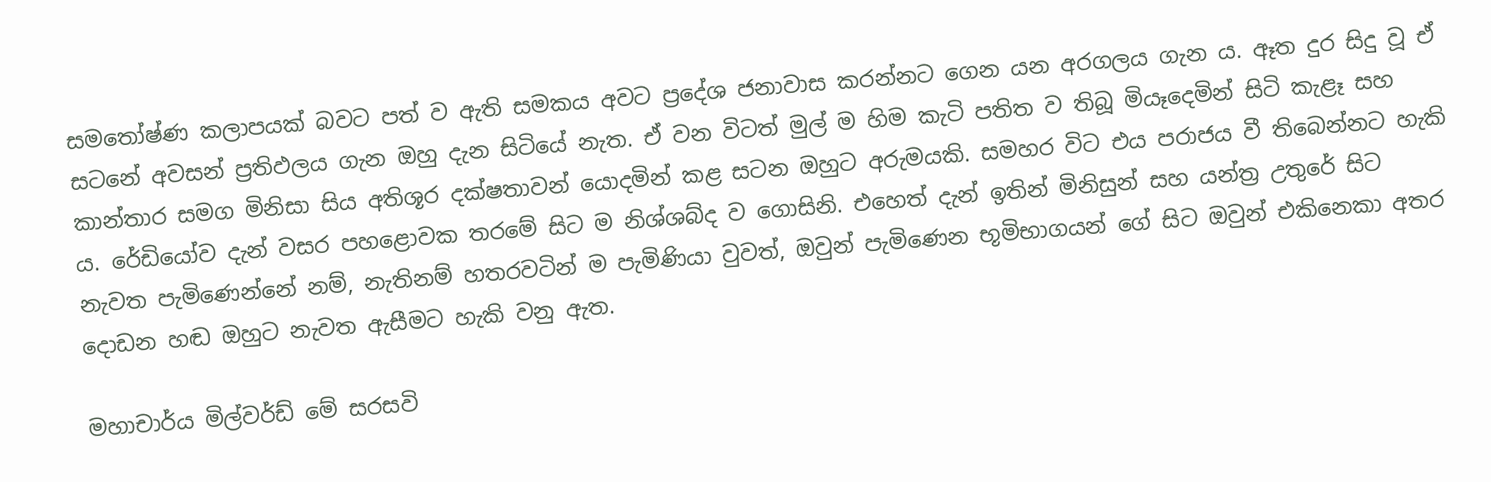සමතෝෂ්ණ කලාපයක්‌ බවට පත් ව ඇති සමකය අවට ප්‍රදේශ ජනාවාස කරන්නට ගෙන යන අරගලය ගැන ය. ඈත දුර සිදු වූ ඒ සටනේ අවසන් ප්‍රතිඵලය ගැන ඔහු දැන සිටියේ නැත. ඒ වන විටත් මුල් ම හිම කැටි පතිත ව තිබූ මියෑදෙමින් සිටි කැළෑ සහ කාන්තාර සමග මිනිසා සිය අතිශූර දක්‌ෂතාවන් යොදමින් කළ සටන ඔහුට අරුමයකි. සමහර විට එය පරාජය වී තිබෙන්නට හැකි ය. රේඩියෝව දැන් වසර පහළොවක තරමේ සිට ම නිශ්ශබ්ද ව ගොසිනි. එහෙත් දැන් ඉතින් මිනිසුන් සහ යන්ත්‍ර උතුරේ සිට නැවත පැමිණෙන්නේ නම්, නැතිනම් හතරවටින් ම පැමිණියා වුවත්, ඔවුන් පැමිණෙන භූමිභාගයන් ගේ සිට ඔවුන් එකිනෙකා අතර දොඩන හඬ ඔහුට නැවත ඇසීමට හැකි වනු ඇත.

මහාචාර්ය මිල්වර්ඩ් මේ සරසවි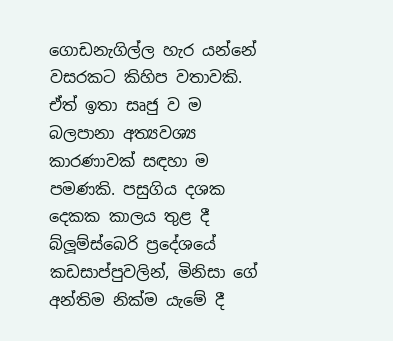ගොඩනැගිල්ල හැර යන්නේ වසරකට කිහිප වතාවකි. ඒත් ඉතා සෘජු ව ම බලපානා අත්‍යවශ්‍ය කාරණාවක්‌ සඳහා ම පමණකි. පසුගිය දශක දෙකක කාලය තුළ දී බ්ලූම්ස්‌බෙරි ප්‍රදේශයේ කඩසාප්පුවලින්, මිනිසා ගේ අන්තිම නික්‌ම යැමේ දී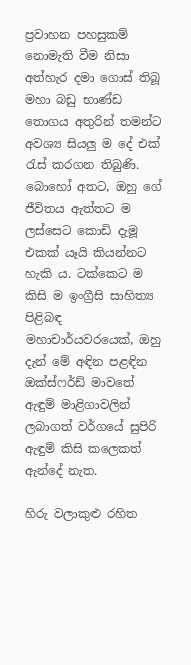ප්‍රවාහන පහසුකම් නොමැති වීම නිසා අත්හැර දමා ගොස්‌ තිබූ මහා බඩු භාණ්‌ඩ තොගය අතුරින් තමන්ට අවශ්‍ය සියලු ම දේ එක්‌ රැස්‌ කරගන තිබුණි. බොහෝ අතට, ඔහු ගේ ජීවිතය ඇත්තට ම ලස්‌සෙට කොඩි දැමූ එකක්‌ යෑයි කියන්නට හැකි ය. ටක්‌කෙට ම කිසි ම ඉංග්‍රීසි සාහිත්‍ය පිළිබඳ මහාචාර්යවරයෙක්‌, ඔහු දැන් මේ අඳින පළඳින ඔක්‌ස්‌ෆර්ඩ් මාවතේ ඇඳුම් මාළිගාවලින් ලබාගත් වර්ගයේ සුපිරි ඇඳුම් කිසි කලෙකත් ඇන්දේ නැත.

හිරු වලාකුළු රහිත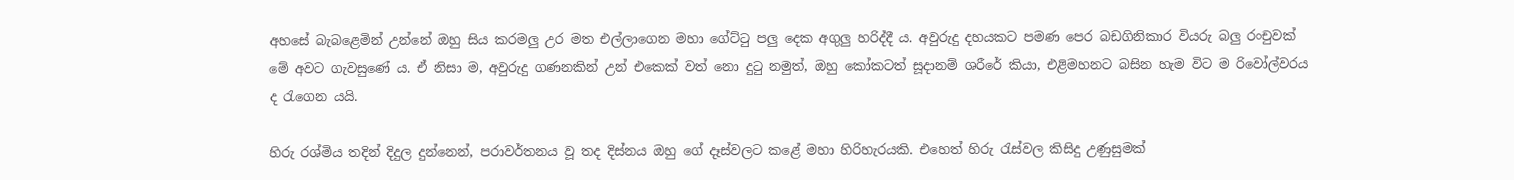අහසේ බැබළෙමින් උන්නේ ඔහු සිය කරමලු උර මත එල්ලාගෙන මහා ගේට්‌ටු පලු දෙක අගුලු හරිද්දී ය. අවුරුදු දහයකට පමණ පෙර බඩගිනිකාර වියරු බලු රංචුවක්‌ මේ අවට ගැවසුණේ ය. ඒ නිසා ම, අවුරුදු ගණනකින් උන් එකෙක්‌ වත් නො දුටු නමුත්, ඔහු කෝකටත් සූදානම් ශරීරේ කියා, එළිමහනට බසින හැම විට ම රිවෝල්වරය ද රැගෙන යයි.

හිරු රශ්මිය තදින් දිදුල දුන්නෙන්, පරාවර්තනය වූ තද දිස්‌නය ඔහු ගේ දෑස්‌වලට කළේ මහා හිරිහැරයකි. එහෙත් හිරු රැස්‌වල කිසිදු උණුසුමක්‌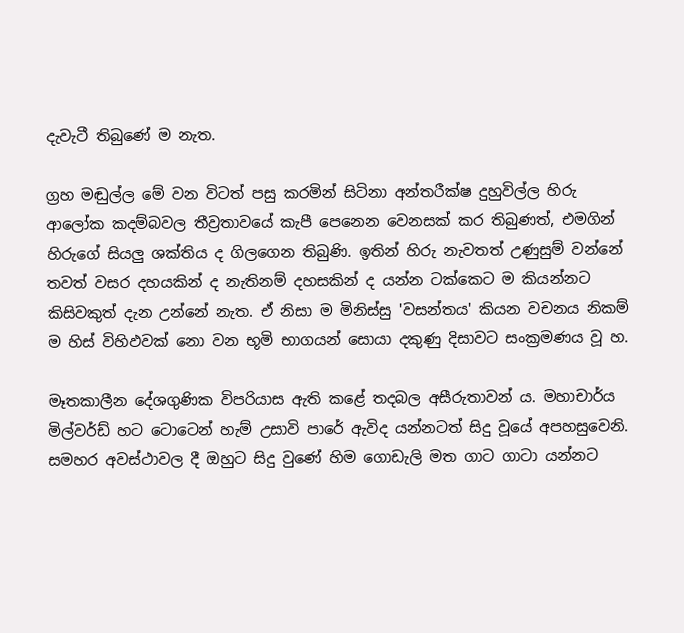දැවැටී තිබුණේ ම නැත.

ග්‍රහ මඬුල්ල මේ වන විටත් පසු කරමින් සිටිනා අන්තරීක්‌ෂ දුහුවිල්ල හිරු ආලෝක කදම්බවල තීව්‍රතාවයේ කැපී පෙනෙන වෙනසක්‌ කර තිබුණත්, එමගින් හිරුගේ සියලු ශක්‌තිය ද ගිලගෙන තිබුණි. ඉතින් හිරු නැවතත් උණුසුම් වන්නේ තවත් වසර දහයකින් ද නැතිනම් දහසකින් ද යන්න ටක්‌කෙට ම කියන්නට කිසිවකුත් දැන උන්නේ නැත. ඒ නිසා ම මිනිස්‌සු 'වසන්තය' කියන වචනය නිකම් ම හිස්‌ විහිඵවක්‌ නො වන භූමි භාගයන් සොයා දකුණු දිසාවට සංක්‍රමණය වූ හ.

මෑතකාලීන දේශගුණික විපරියාස ඇති කළේ තදබල අසීරුතාවන් ය. මහාචාර්ය මිල්වර්ඩ් හට ටොටෙන් හැම් උසාවි පාරේ ඇවිද යන්නටත් සිදු වූයේ අපහසුවෙනි. සමහර අවස්‌ථාවල දී ඔහුට සිදු වුණේ හිම ගොඩැලි මත ගාට ගාටා යන්නට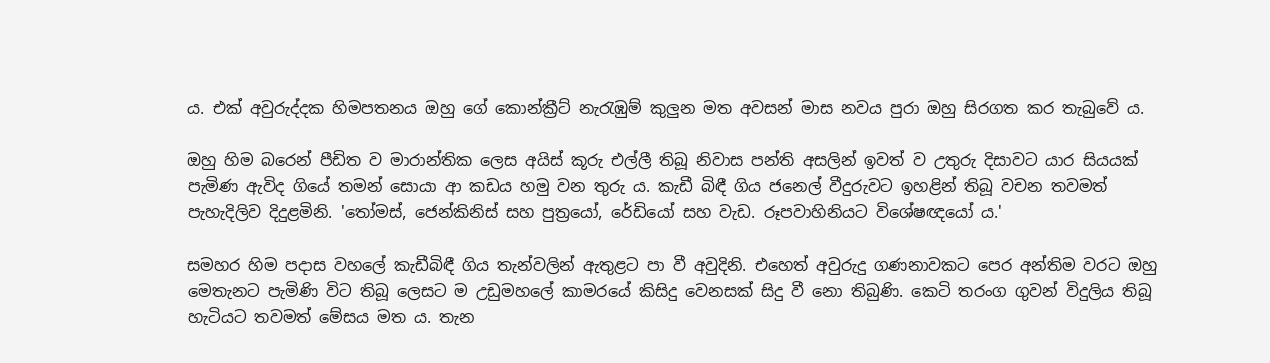ය. එක්‌ අවුරුද්දක හිමපතනය ඔහු ගේ කොන්ක්‍රීට්‌ නැරැඹුම් කුලුන මත අවසන් මාස නවය පුරා ඔහු සිරගත කර තැබුවේ ය.

ඔහු හිම බරෙන් පීඩිත ව මාරාන්තික ලෙස අයිස්‌ කූරු එල්ලී තිබූ නිවාස පන්ති අසලින් ඉවත් ව උතුරු දිසාවට යාර සියයක්‌ පැමිණ ඇවිද ගියේ තමන් සොයා ආ කඩය හමු වන තුරු ය. කැඩී බිඳී ගිය ජනෙල් වීදුරුවට ඉහළින් තිබූ වචන තවමත් පැහැදිලිව දිදුළමිනි. 'තෝමස්‌, ජෙන්කිනිස්‌ සහ පුත්‍රයෝ, රේඩියෝ සහ වැඩ. රූපවාහිනියට විශේෂඥයෝ ය.'

සමහර හිම පදාස වහලේ කැඩීබිඳී ගිය තැන්වලින් ඇතුළට පා වී අවුදිනි. එහෙත් අවුරුදු ගණනාවකට පෙර අන්තිම වරට ඔහු මෙතැනට පැමිණි විට තිබූ ලෙසට ම උඩුමහලේ කාමරයේ කිසිදු වෙනසක්‌ සිදු වී නො තිබුණි. කෙටි තරංග ගුවන් විදුලිය තිබූ හැටියට තවමත් මේසය මත ය. තැන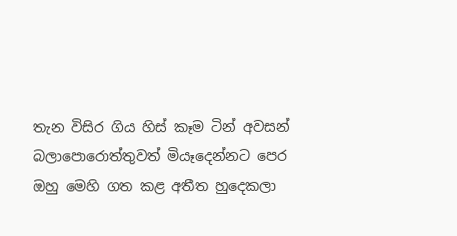තැන විසිර ගිය හිස්‌ කෑම ටින් අවසන් බලාපොරොත්තුවත් මියෑදෙන්නට පෙර ඔහු මෙහි ගත කළ අතීත හුදෙකලා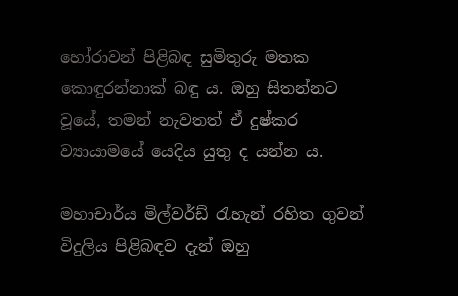හෝරාවන් පිළිබඳ සුමිතුරු මතක කොඳුරන්නාක්‌ බඳු ය. ඔහු සිතන්නට වූයේ, තමන් නැවතත් ඒ දුෂ්කර ව්‍යායාමයේ යෙදිය යුතු ද යන්න ය.

මහාචාර්ය මිල්වර්ඩ් රැහැන් රහිත ගුවන් විදුලිය පිළිබඳව දැන් ඔහු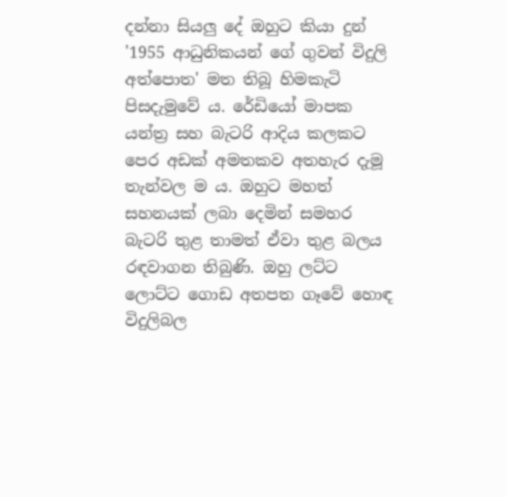දන්නා සියලු දේ ඔහුට කියා දුන් '1955 ආධුනිකයන් ගේ ගුවන් විදුලි අත්පොත' මත තිබූ හිමකැටි පිසදැමුවේ ය. රේඩියෝ මාපක යන්ත්‍ර සහ බැටරි ආදිය කලකට පෙර අඩක්‌ අමතකව අතහැර දැමූ තැන්වල ම ය. ඔහුට මහත් සහනයක්‌ ලබා දෙමින් සමහර බැටරි තුළ තාමත් ඒවා තුළ බලය රඳවාගන තිබුණි. ඔහු ලට්‌ට ලොට්‌ට ගොඩ අතපත ගෑවේ හොඳ විදුලිබල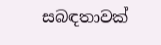සබඳතාවක්‌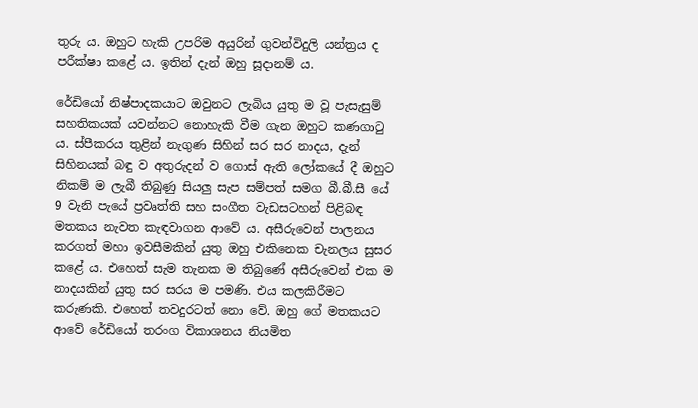තුරු ය. ඔහුට හැකි උපරිම අයුරින් ගුවන්විදුලි යන්ත්‍රය ද පරීක්‌ෂා කළේ ය. ඉතින් දැන් ඔහු සූදානම් ය.

රේඩියෝ නිෂ්පාදකයාට ඔවුනට ලැබිය යුතු ම වූ පැසැසුම් සහතිකයක්‌ යවන්නට නොහැකි වීම ගැන ඔහුට කණගාටු ය. ස්‌පීකරය තුළින් නැගුණ සිහින් සර සර නාදය, දැන් සිහිනයක්‌ බඳු ව අතුරුදන් ව ගොස්‌ ඇති ලෝකයේ දී ඔහුට නිකම් ම ලැබී තිබුණු සියලු සැප සම්පත් සමග බී.බී.සී යේ 9 වැනි පැයේ ප්‍රවෘත්ති සහ සංගීත වැඩසටහන් පිළිබඳ මතකය නැවත කැඳවාගන ආවේ ය. අසීරුවෙන් පාලනය කරගත් මහා ඉවසීමකින් යුතු ඔහු එකිනෙක චැනලය සුසර කළේ ය. එහෙත් සැම තැනක ම තිබුණේ අසීරුවෙන් එක ම නාදයකින් යුතු සර සරය ම පමණි. එය කලකිරීමට කරුණකි. එහෙත් තවදුරටත් නො වේ. ඔහු ගේ මතකයට ආවේ රේඩියෝ තරංග විකාශනය නියමිත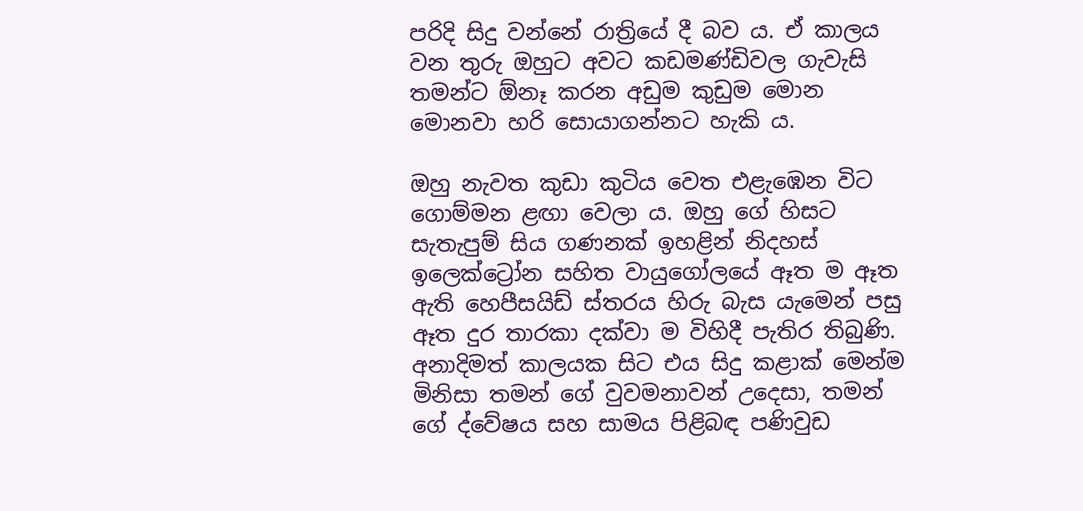පරිදි සිදු වන්නේ රාත්‍රියේ දී බව ය. ඒ කාලය වන තුරු ඔහුට අවට කඩමණ්‌ඩිවල ගැවැසි තමන්ට ඕනෑ කරන අඩුම කුඩුම මොන මොනවා හරි සොයාගන්නට හැකි ය.

ඔහු නැවත කුඩා කුටිය වෙත එළැඹෙන විට ගොම්මන ළඟා වෙලා ය. ඔහු ගේ හිසට සැතැපුම් සිය ගණනක්‌ ඉහළින් නිදහස්‌ ඉලෙක්‌ට්‍රෝන සහිත වායුගෝලයේ ඈත ම ඈත ඇති හෙපීසයිඩ් ස්‌තරය හිරු බැස යැමෙන් පසු ඈත දුර තාරකා දක්‌වා ම විහිදී පැතිර තිබුණි. අනාදිමත් කාලයක සිට එය සිදු කළාක්‌ මෙන්ම මිනිසා තමන් ගේ වුවමනාවන් උදෙසා, තමන් ගේ ද්වේෂය සහ සාමය පිළිබඳ පණිවුඩ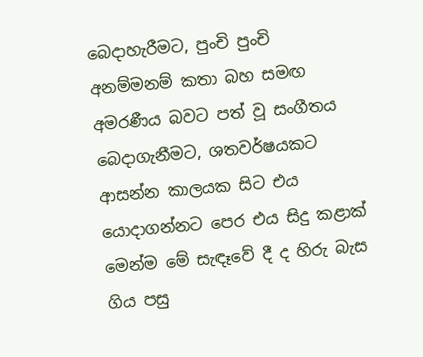බෙදාහැරීමට, පුංචි පුංචි අනම්මනම් කතා බහ සමඟ අමරණීය බවට පත් වූ සංගීතය බෙදාගැනීමට, ශතවර්ෂයකට ආසන්න කාලයක සිට එය යොදාගන්නට පෙර එය සිදු කළාක්‌ මෙන්ම මේ සැඳෑවේ දී ද හිරු බැස ගිය පසු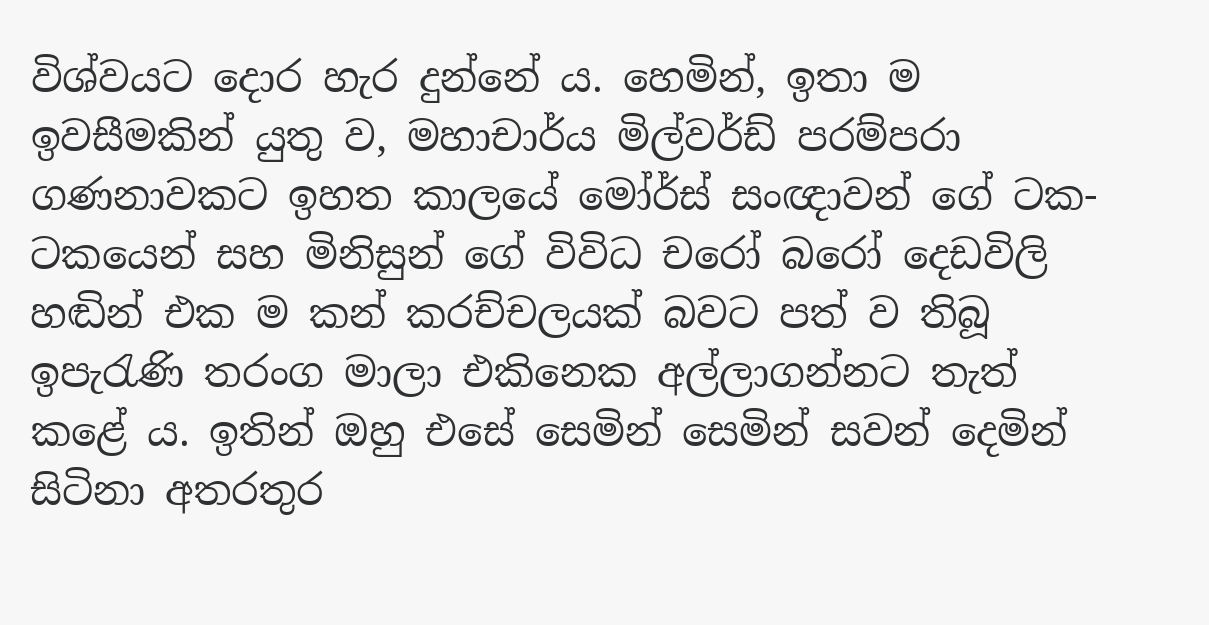විශ්වයට දොර හැර දුන්නේ ය. හෙමින්, ඉතා ම ඉවසීමකින් යුතු ව, මහාචාර්ය මිල්වර්ඩ් පරම්පරා ගණනාවකට ඉහත කාලයේ මෝර්ස්‌ සංඥාවන් ගේ ටක-ටකයෙන් සහ මිනිසුන් ගේ විවිධ චරෝ බරෝ දෙඩවිලි හඬින් එක ම කන් කරච්චලයක්‌ බවට පත් ව තිබූ ඉපැරැණි තරංග මාලා එකිනෙක අල්ලාගන්නට තැත් කළේ ය. ඉතින් ඔහු එසේ සෙමින් සෙමින් සවන් දෙමින් සිටිනා අතරතුර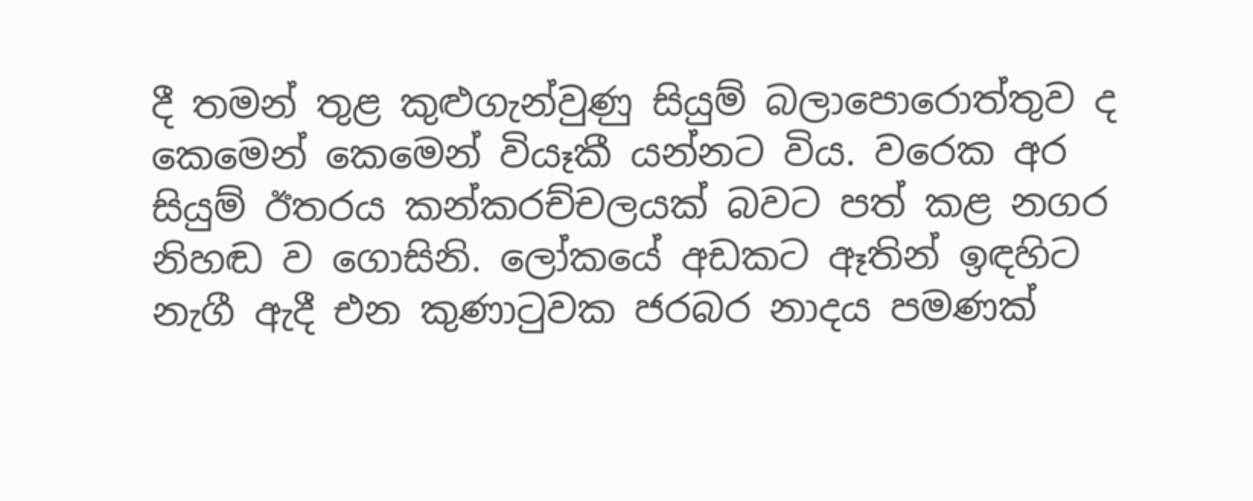දී තමන් තුළ කුළුගැන්වුණු සියුම් බලාපොරොත්තුව ද කෙමෙන් කෙමෙන් වියෑකී යන්නට විය. වරෙක අර සියුම් ඊතරය කන්කරච්චලයක්‌ බවට පත් කළ නගර නිහඬ ව ගොසිනි. ලෝකයේ අඩකට ඈතින් ඉඳහිට නැගී ඇදී එන කුණාටුවක ජරබර නාදය පමණක්‌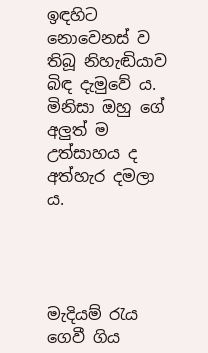ඉඳහිට නොවෙනස්‌ ව තිබූ නිහැඬියාව බිඳ දැමුවේ ය. මිනිසා ඔහු ගේ අලුත් ම උත්සාහය ද අත්හැර දමලා ය.




මැදියම් රැය ගෙවී ගිය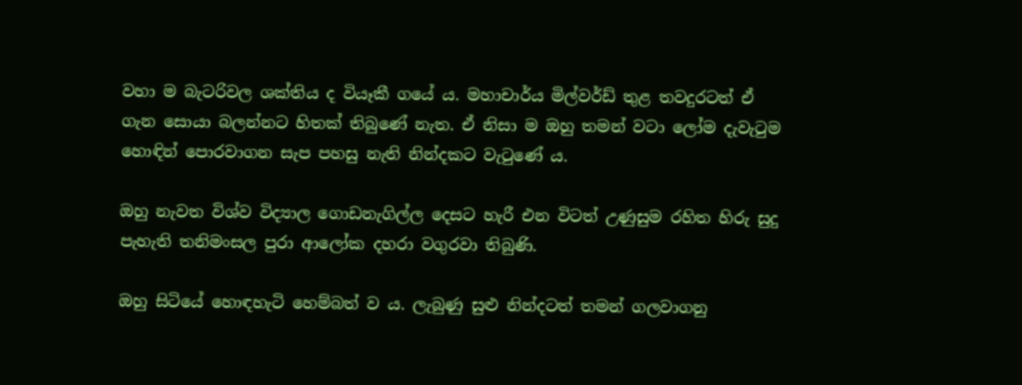වහා ම බැටරිවල ශක්‌තිය ද වියෑකී ගයේ ය. මහාචාර්ය මිල්වර්ඩ් තුළ තවදුරටත් ඒ ගැන සොයා බලන්නට හිතක්‌ තිබුණේ නැත. ඒ නිසා ම ඔහු තමන් වටා ලෝම දැවැටුම හොඳින් පොරවාගන සැප පහසු නැති නින්දකට වැටුණේ ය.

ඔහු නැවත විශ්ව විද්‍යාල ගොඩනැගිල්ල දෙසට හැරී එන විටත් උණුසුම රහිත හිරු සුදු පැහැති තනිමංසල පුරා ආලෝක දහරා වගුරවා තිබුණි.

ඔහු සිටියේ හොඳහැටි හෙම්බත් ව ය. ලැබුණු සුළු නින්දටත් තමන් ගලවාගනු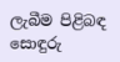ලැබීම පිළිබඳ සොඳුරු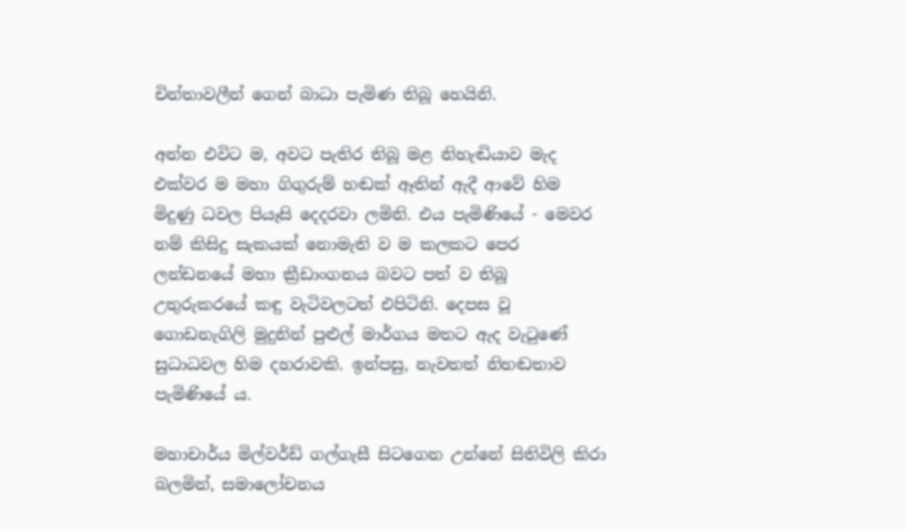චින්තාවලීන් ගෙන් බාධා පැමිණ තිබූ හෙයිනි.

අන්න එවිට ම, අවට පැතිර තිබූ මළ නිහැඬියාව මැද එක්‌වර ම මහා ගිගුරුම් හඬක්‌ ඈතින් ඇදී ආවේ හිම මිදුණු ධවල පියෑසි දෙදරවා ලමිනි. එය පැමිණියේ - මෙවර නම් කිසිදු සැකයක්‌ නොමැති ව ම කලකට පෙර ලන්ඩනයේ මහා ක්‍රීඩාංගනය බවට පත් ව තිබූ උතුරුකරයේ කඳු වැටිවලටත් එපිටිනි. දෙපස වූ ගොඩනැගිලි මුදුනින් පුළුල් මාර්ගය මතට ඇද වැටුණේ සුධාධවල හිම දහරාවකි. ඉන්පසු, නැවතත් නිහඬතාව පැමිණියේ ය.

මහාචාර්ය මිල්වර්ඩ් ගල්ගැසී සිටගෙන උන්නේ සිතිවිලි කිරා බලමින්, සමාලෝචනය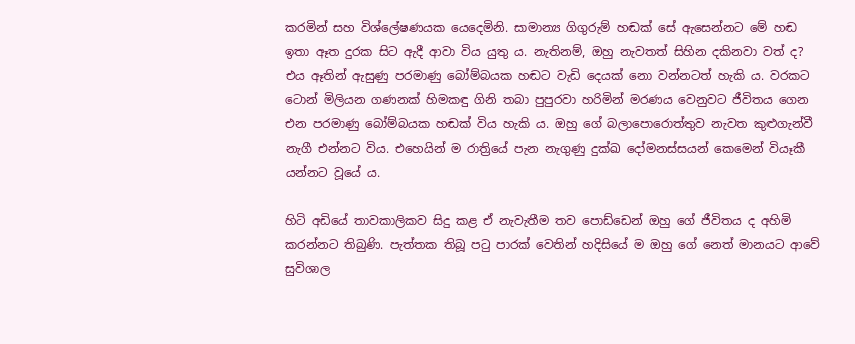කරමින් සහ විශ්ලේෂණයක යෙදෙමිනි. සාමාන්‍ය ගිගුරුම් හඬක්‌ සේ ඇසෙන්නට මේ හඬ ඉතා ඈත දුරක සිට ඇදී ආවා විය යුතු ය. නැතිනම්, ඔහු නැවතත් සිහින දකිනවා වත් ද? එය ඈතින් ඇසුණු පරමාණු බෝම්බයක හඬට වැඩි දෙයක්‌ නො වන්නටත් හැකි ය. වරකට ටොන් මිලියන ගණනක්‌ හිමකඳු ගිනි තබා පුපුරවා හරිමින් මරණය වෙනුවට ජීවිතය ගෙන එන පරමාණු බෝම්බයක හඬක්‌ විය හැකි ය. ඔහු ගේ බලාපොරොත්තුව නැවත කුළුගැන්වී නැගී එන්නට විය. එහෙයින් ම රාත්‍රියේ පැන නැගුණු දුක්‌ඛ දෝමනස්‌සයන් කෙමෙන් වියෑකී යන්නට වූයේ ය.

හිටි අඩියේ තාවකාලිකව සිදු කළ ඒ නැවැතීම තව පොඩ්ඩෙන් ඔහු ගේ ජීවිතය ද අහිමි කරන්නට තිබුණි. පැත්තක තිබූ පටු පාරක්‌ වෙතින් හදිසියේ ම ඔහු ගේ නෙත් මානයට ආවේ සුවිශාල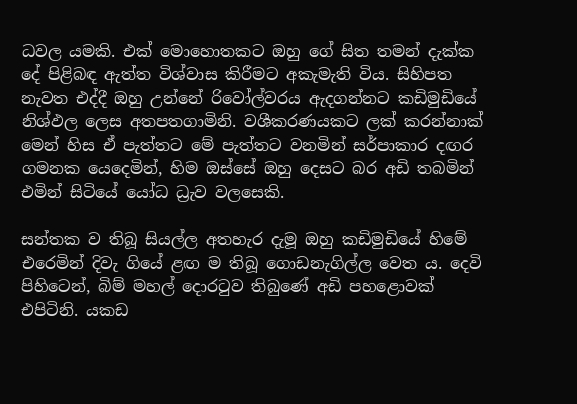ධවල යමකි. එක්‌ මොහොතකට ඔහු ගේ සිත තමන් දැක්‌ක දේ පිළිබඳ ඇත්ත විශ්වාස කිරීමට අකැමැති විය. සිහිපත නැවත එද්දී ඔහු උන්නේ රිවෝල්වරය ඇදගන්නට කඩිමුඩියේ නිශ්ඵල ලෙස අතපතගාමිනි. වශීකරණයකට ලක්‌ කරන්නාක්‌ මෙන් හිස ඒ පැත්තට මේ පැත්තට වනමින් සර්පාකාර දඟර ගමනක යෙදෙමින්, හිම ඔස්‌සේ ඔහු දෙසට බර අඩි තබමින් එමින් සිටියේ යෝධ ධ්‍රැව වලසෙකි.

සන්තක ව තිබූ සියල්ල අතහැර දැමූ ඔහු කඩිමුඩියේ හිමේ එරෙමින් දිවැ ගියේ ළඟ ම තිබූ ගොඩනැගිල්ල වෙත ය. දෙවි පිහිටෙන්, බිම් මහල් දොරටුව තිබුණේ අඩි පහළොවක්‌ එපිටිනි. යකඩ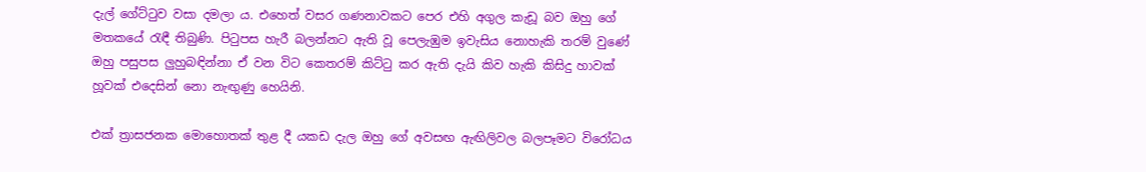දැල් ගේට්‌ටුව වසා දමලා ය. එහෙත් වසර ගණනාවකට පෙර එහි අගුල කැඩූ බව ඔහු ගේ මතකයේ රැඳී තිබුණි. පිටුපස හැරී බලන්නට ඇති වූ පෙලැඹුම ඉවැසිය නොහැකි තරම් වුණේ ඔහු පසුපස ලුහුබඳින්නා ඒ වන විට කෙතරම් කිට්‌ටු කර ඇති දැයි කිව හැකි කිසිදු හාවක්‌ හූවක්‌ එදෙසින් නො නැඟුණු හෙයිනි.

එක්‌ ත්‍රාසජනක මොහොතක්‌ තුළ දී යකඩ දැල ඔහු ගේ අවසඟ ඇඟිලිවල බලපෑමට විරෝධය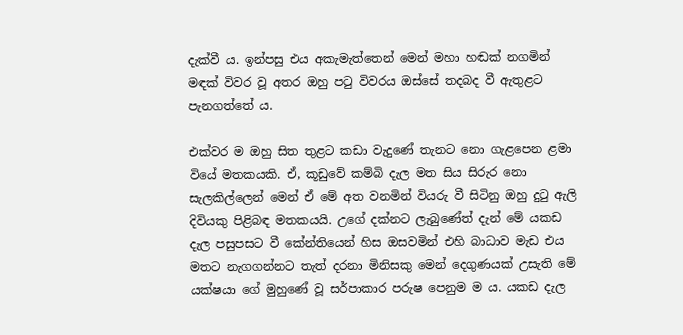දැක්‌වී ය. ඉන්පසු එය අකැමැත්තෙන් මෙන් මහා හඬක්‌ නගමින් මඳක්‌ විවර වූ අතර ඔහු පටු විවරය ඔස්‌සේ තදබද වී ඇතුළට පැනගත්තේ ය.

එක්‌වර ම ඔහු සිත තුළට කඩා වැදුණේ තැනට නො ගැළපෙන ළමා වියේ මතකයකි. ඒ, කූඩුවේ කම්බි දැල මත සිය සිරුර නො සැලකිල්ලෙන් මෙන් ඒ මේ අත වනමින් වියරු වී සිටිනු ඔහු දුටු ඇලි දිවියකු පිළිබඳ මතකයයි. උගේ දක්‌නට ලැබුණේත් දැන් මේ යකඩ දැල පසුපසට වී කේන්තියෙන් හිස ඔසවමින් එහි බාධාව මැඩ එය මතට නැගගන්නට තැත් දරනා මිනිසකු මෙන් දෙගුණයක්‌ උසැති මේ යක්‌ෂයා ගේ මුහුණේ වූ සර්පාකාර පරුෂ පෙනුම ම ය. යකඩ දැල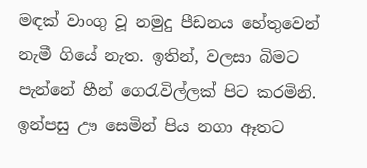මඳක්‌ වාංගු වූ නමුදු පීඩනය හේතුවෙන් නැමී ගියේ නැත. ඉතින්, වලසා බිමට පැන්නේ හීන් ගෙරැවිල්ලක්‌ පිට කරමිනි. ඉන්පසු ඌ සෙමින් පිය නගා ඈතට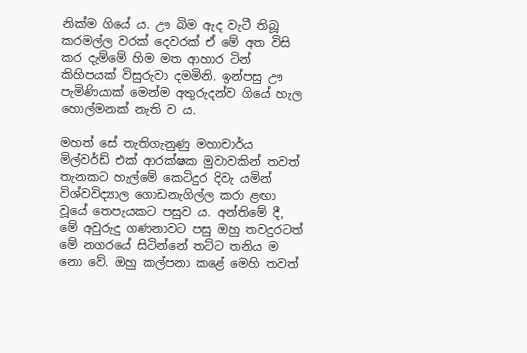නික්‌ම ගියේ ය. ඌ බිම ඇද වැටී තිබූ කරමල්ල වරක්‌ දෙවරක්‌ ඒ මේ අත විසි කර දැම්මේ හිම මත ආහාර ටින් කිහිපයක්‌ විසුරුවා දමමිනි. ඉන්පසු ඌ පැමිණියාක්‌ මෙන්ම අතුරුදන්ව ගියේ හැල හොල්මනක්‌ නැති ව ය.

මහත් සේ තැතිගැනුණු මහාචාර්ය මිල්වර්ඩ් එක්‌ ආරක්‌ෂක මුවාවකින් තවත් තැනකට හැල්මේ කෙටිදුර දිවැ යමින් විශ්වවිද්‍යාල ගොඩනැගිල්ල කරා ළඟා වූයේ තෙපැයකට පසුව ය. අන්තිමේ දී, මේ අවුරුදු ගණනාවට පසු ඔහු තවදුරටත් මේ නගරයේ සිටින්නේ තට්‌ට තනිය ම නො වේ. ඔහු කල්පනා කළේ මෙහි තවත්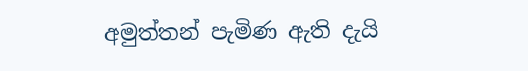අමුත්තන් පැමිණ ඇති දැයි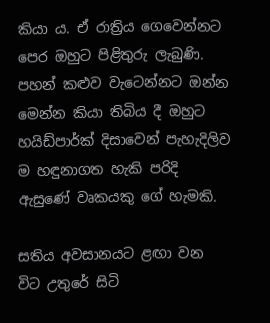කියා ය. ඒ රාත්‍රිය ගෙවෙන්නට පෙර ඔහුට පිළිතුරු ලැබුණි. පහන් කළුව වැටෙන්නට ඔන්න මෙන්න කියා තිබිය දී ඔහුට හයිඩ්පාර්ක්‌ දිසාවෙන් පැහැදිලිව ම හඳුනාගත හැකි පරිදි ඇසුණේ වෘකයකු ගේ හැමකි.

සතිය අවසානයට ළඟා වන විට උතුරේ සිටි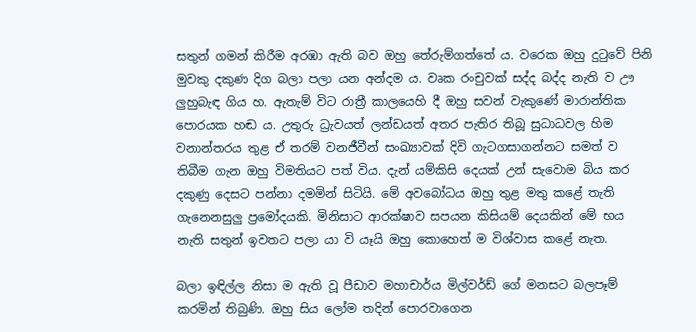සතුන් ගමන් කිරීම අරඹා ඇති බව ඔහු තේරුම්ගත්තේ ය. වරෙක ඔහු දුටුවේ පිනි මුවකු දකුණ දිග බලා පලා යන අන්දම ය. වෘක රංචුවක්‌ සද්ද බද්ද නැති ව ඌ ලුහුබැඳ ගිය හ. ඇතැම් විට රාත්‍රී කාලයෙහි දී ඔහු සවන් වැකුණේ මාරාන්තික පොරයක හඬ ය. උතුරු ධ්‍රැවයත් ලන්ඩයත් අතර පැතිර තිබූ සුධාධවල හිම වනාන්තරය තුළ ඒ තරම් වනජීවීන් සංඛ්‍යාවක්‌ දිවි ගැටගසාගන්නට සමත් ව තිබීම ගැන ඔහු විමතියට පත් විය. දැන් යම්කිසි දෙයක්‌ උන් සැවොම බිය කර දකුණු දෙසට පන්නා දමමින් සිටියි. මේ අවබෝධය ඔහු තුළ මතු කළේ තැති ගැනෙනසුලු ප්‍රමෝදයකි. මිනිසාට ආරක්‌ෂාව සපයන කිසියම් දෙයකින් මේ භය නැති සතුන් ඉවතට පලා යා වි යෑයි ඔහු කොහෙත් ම විශ්වාස කළේ නැත.

බලා ඉඳිල්ල නිසා ම ඇති වූ පීඩාව මහාචාර්ය මිල්වර්ඩ් ගේ මනසට බලපෑම් කරමින් තිබුණි. ඔහු සිය ලෝම තදින් පොරවාගෙන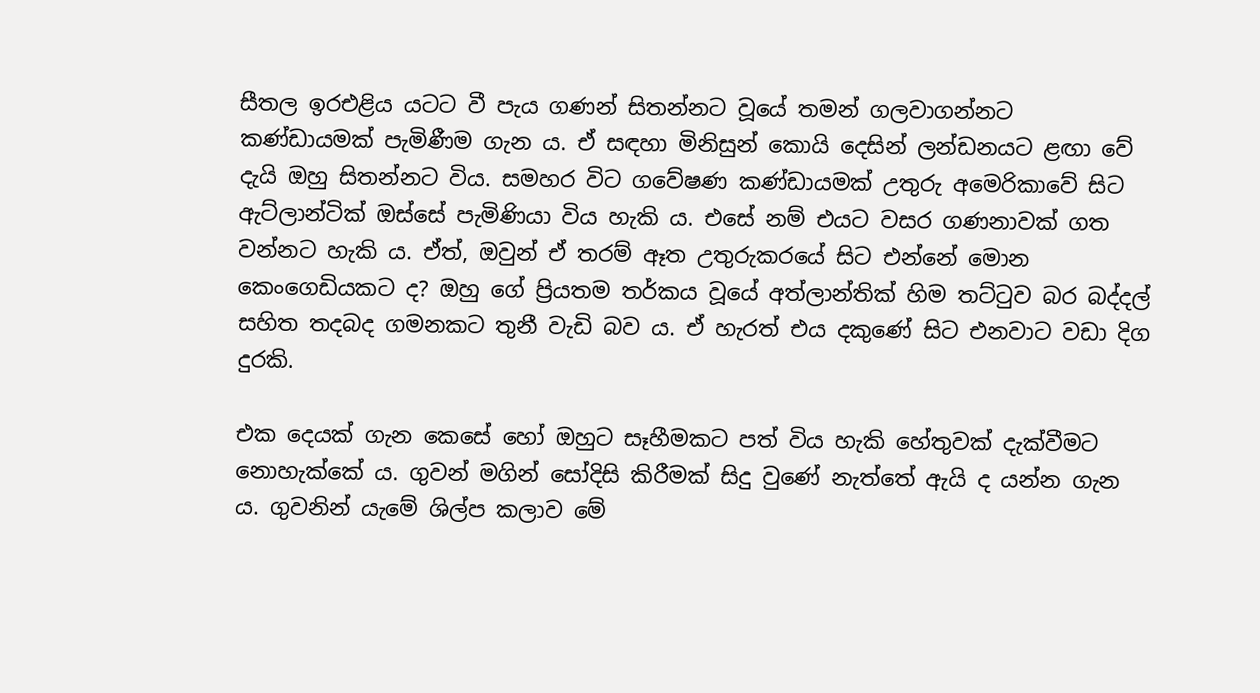සීතල ඉරඑළිය යටට වී පැය ගණන් සිතන්නට වූයේ තමන් ගලවාගන්නට කණ්‌ඩායමක්‌ පැමිණීම ගැන ය. ඒ සඳහා මිනිසුන් කොයි දෙසින් ලන්ඩනයට ළඟා වේ දැයි ඔහු සිතන්නට විය. සමහර විට ගවේෂණ කණ්‌ඩායමක්‌ උතුරු අමෙරිකාවේ සිට ඇට්‌ලාන්ටික්‌ ඔස්‌සේ පැමිණියා විය හැකි ය. එසේ නම් එයට වසර ගණනාවක්‌ ගත වන්නට හැකි ය. ඒත්, ඔවුන් ඒ තරම් ඈත උතුරුකරයේ සිට එන්නේ මොන කෙංගෙඩියකට ද? ඔහු ගේ ප්‍රියතම තර්කය වූයේ අත්ලාන්තික්‌ හිම තට්‌ටුව බර බද්දල් සහිත තදබද ගමනකට තුනී වැඩි බව ය. ඒ හැරත් එය දකුණේ සිට එනවාට වඩා දිග දුරකි.

එක දෙයක්‌ ගැන කෙසේ හෝ ඔහුට සෑහීමකට පත් විය හැකි හේතුවක්‌ දැක්‌වීමට නොහැක්‌කේ ය. ගුවන් මගින් සෝදිසි කිරීමක්‌ සිදු වුණේ නැත්තේ ඇයි ද යන්න ගැන ය. ගුවනින් යැමේ ශිල්ප කලාව මේ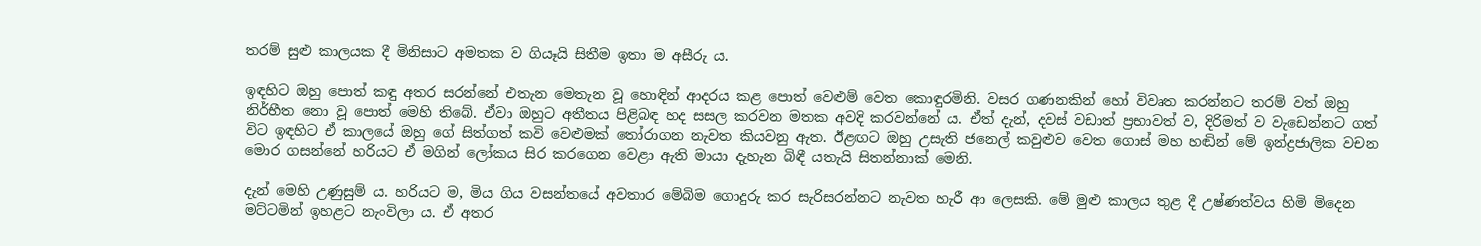තරම් සුළු කාලයක දී මිනිසාට අමතක ව ගියෑයි සිතීම ඉතා ම අසීරු ය.

ඉඳහිට ඔහු පොත් කඳු අතර සරන්නේ එතැන මෙතැන වූ හොඳින් ආදරය කළ පොත් වෙළුම් වෙත කොඳුරමිනි. වසර ගණනකින් හෝ විවෘත කරන්නට තරම් වත් ඔහු නිර්භීත නො වූ පොත් මෙහි තිබේ. ඒවා ඔහුට අතීතය පිළිබඳ හද සසල කරවන මතක අවදි කරවන්නේ ය. ඒත් දැන්, දවස්‌ වඩාත් ප්‍රභාවත් ව, දිරිමත් ව වැඩෙන්නට ගත් විට ඉඳහිට ඒ කාලයේ ඔහු ගේ සිත්ගත් කවි වෙළුමක්‌ තෝරාගන නැවත කියවනු ඇත. ඊළඟට ඔහු උසැති ජනෙල් කවුළුව වෙත ගොස්‌ මහ හඬින් මේ ඉන්ද්‍රජාලික වචන මොර ගසන්නේ හරියට ඒ මගින් ලෝකය සිර කරගෙන වෙළා ඇති මායා දැහැන බිඳී යතැයි සිතන්නාක්‌ මෙනි.

දැන් මෙහි උණුසුම් ය. හරියට ම, මිය ගිය වසන්තයේ අවතාර මේබිම ගොදුරු කර සැරිසරන්නට නැවත හැරී ආ ලෙසකි. මේ මුළු කාලය තුළ දී උෂ්ණත්වය හිමි මිදෙන මට්‌ටමින් ඉහළට නැංවිලා ය. ඒ අතර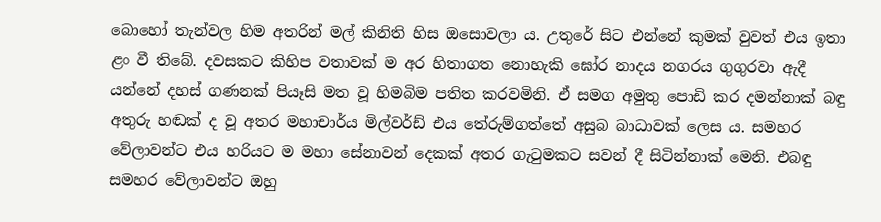බොහෝ තැන්වල හිම අතරින් මල් කිනිති හිස ඔසොවලා ය. උතුරේ සිට එන්නේ කුමක්‌ වුවත් එය ඉතා ළං වී තිබේ. දවසකට කිහිප වතාවක්‌ ම අර හිතාගත නොහැකි ඝෝර නාදය නගරය ගුගුරවා ඇදී යන්නේ දහස්‌ ගණනක්‌ පියෑසි මත වූ හිමබිම පතිත කරවමිනි. ඒ සමග අමුතු පොඩි කර දමන්නාක්‌ බඳු අතුරු හඬක්‌ ද වූ අතර මහාචාර්ය මිල්වර්ඩ් එය තේරුම්ගත්තේ අසුබ බාධාවක්‌ ලෙස ය. සමහර වේලාවන්ට එය හරියට ම මහා සේනාවන් දෙකක්‌ අතර ගැටුමකට සවන් දී සිටින්නාක්‌ මෙනි. එබඳු සමහර වේලාවන්ට ඔහු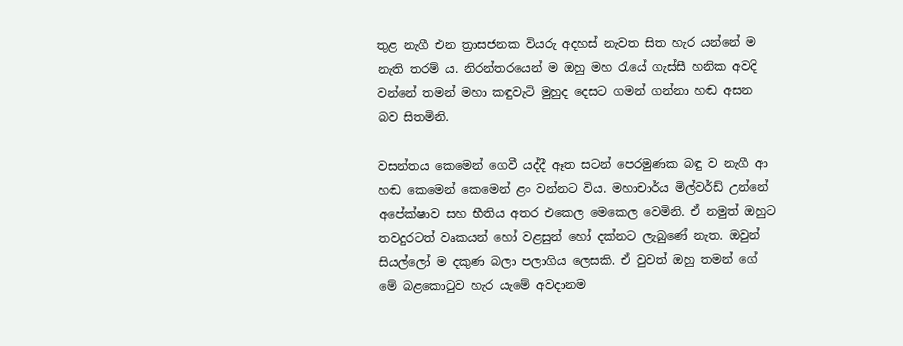තුළ නැගී එන ත්‍රාසජනක වියරු අදහස්‌ නැවත සිත හැර යන්නේ ම නැති තරම් ය. නිරන්තරයෙන් ම ඔහු මහ රැයේ ගැස්‌සී හනික අවදි වන්නේ තමන් මහා කඳුවැටි මුහුද දෙසට ගමන් ගන්නා හඬ අසන බව සිතමිනි.

වසන්තය කෙමෙන් ගෙවී යද්දී ඈත සටන් පෙරමුණක බඳු ව නැගී ආ හඬ කෙමෙන් කෙමෙන් ළං වන්නට විය. මහාචාර්ය මිල්වර්ඩ් උන්නේ අපේක්‌ෂාව සහ භීතිය අතර එකෙල මෙකෙල වෙමිනි. ඒ නමුත් ඔහුට තවදුරටත් වෘකයන් හෝ වළසුන් හෝ දක්‌නට ලැබුණේ නැත. ඔවුන් සියල්ලෝ ම දකුණ බලා පලාගිය ලෙසකි. ඒ වුවත් ඔහු තමන් ගේ මේ බළකොටුව හැර යැමේ අවදානම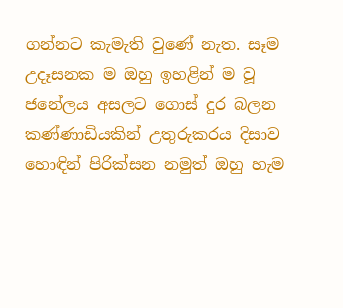ගන්නට කැමැති වුණේ නැත. සෑම උදෑසනක ම ඔහු ඉහළින් ම වූ ජනේලය අසලට ගොස්‌ දුර බලන කණ්‌ණාඩියකින් උතුරුකරය දිසාව හොඳින් පිරික්‌සන නමුත් ඔහු හැම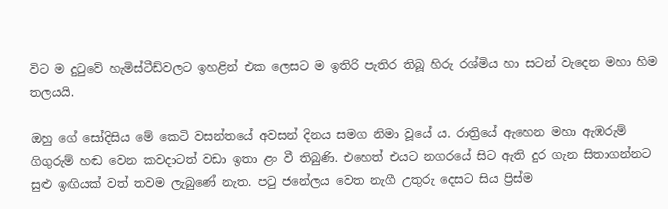විට ම දුටුවේ හැමිස්‌ටීඩ්වලට ඉහළින් එක ලෙසට ම ඉතිරි පැතිර තිබූ හිරු රශ්මිය හා සටන් වැදෙන මහා හිම තලයයි.

ඔහු ගේ සෝදිසිය මේ කෙටි වසන්තයේ අවසන් දිනය සමග නිමා වූයේ ය. රාත්‍රියේ ඇහෙන මහා ඇඹරුම් ගිගුරුම් හඬ වෙන කවදාටත් වඩා ඉතා ළං වී තිබුණි. එහෙත් එයට නගරයේ සිට ඇති දුර ගැන සිතාගන්නට සුළු ඉඟියක්‌ වත් තවම ලැබුණේ නැත. පටු ජනේලය වෙත නැගී උතුරු දෙසට සිය ප්‍රිස්‌ම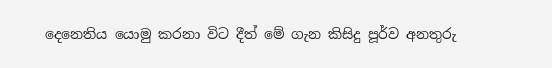දෙනෙතිය යොමු කරනා විට දීත් මේ ගැන කිසිදු පූර්ව අනතුරු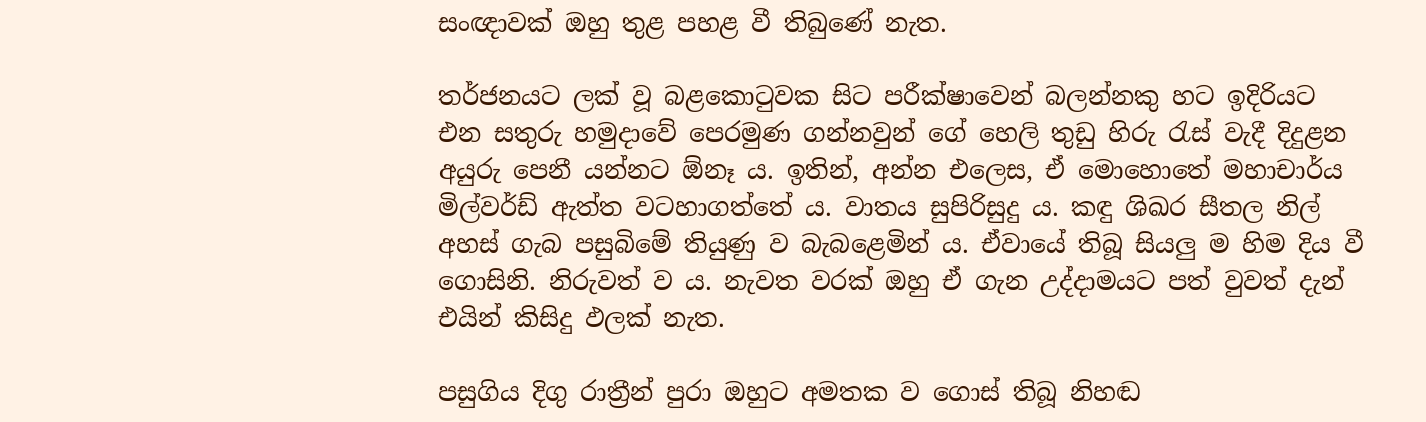සංඥාවක්‌ ඔහු තුළ පහළ වී තිබුණේ නැත.

තර්ජනයට ලක්‌ වූ බළකොටුවක සිට පරීක්‌ෂාවෙන් බලන්නකු හට ඉදිරියට එන සතුරු හමුදාවේ පෙරමුණ ගන්නවුන් ගේ හෙලි තුඩු හිරු රැස්‌ වැදී දිදුළන අයුරු පෙනී යන්නට ඕනෑ ය. ඉතින්, අන්න එලෙස, ඒ මොහොතේ මහාචාර්ය මිල්වර්ඩ් ඇත්ත වටහාගත්තේ ය. වාතය සුපිරිසුදු ය. කඳු ශිඛර සීතල නිල් අහස්‌ ගැබ පසුබිමේ තියුණු ව බැබළෙමින් ය. ඒවායේ තිබූ සියලු ම හිම දිය වී ගොසිනි. නිරුවත් ව ය. නැවත වරක්‌ ඔහු ඒ ගැන උද්දාමයට පත් වුවත් දැන් එයින් කිසිදු ඵලක්‌ නැත.

පසුගිය දිගු රාත්‍රීන් පුරා ඔහුට අමතක ව ගොස්‌ තිබූ නිහඬ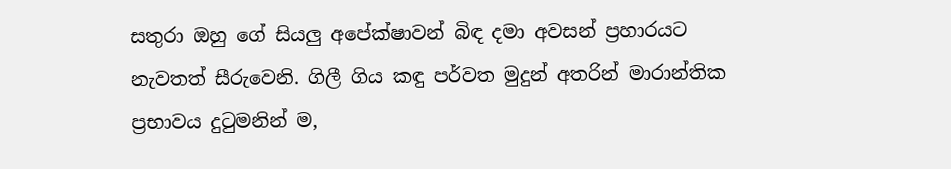සතුරා ඔහු ගේ සියලු අපේක්‌ෂාවන් බිඳ දමා අවසන් ප්‍රහාරයට නැවතත් සීරුවෙනි. ගිලී ගිය කඳු පර්වත මුදුන් අතරින් මාරාන්තික ප්‍රභාවය දුටුමනින් ම,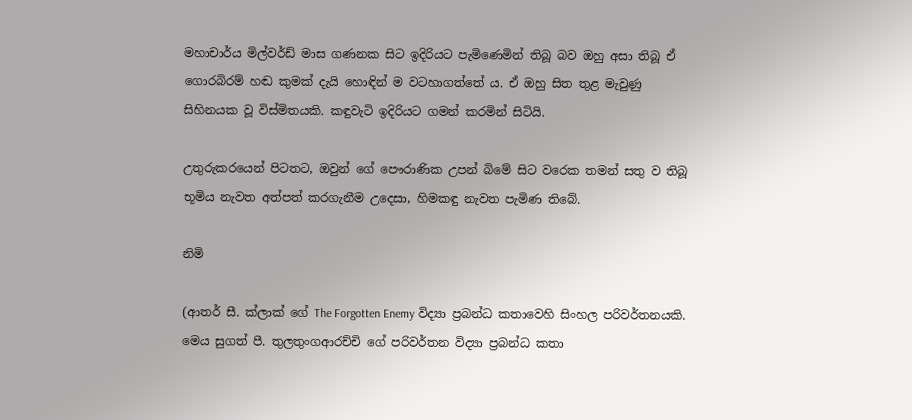මහාචාර්ය මිල්වර්ඩ් මාස ගණනක සිට ඉදිරියට පැමිණෙමින් තිබූ බව ඔහු අසා තිබූ ඒ ගොරබිරම් හඬ කුමක්‌ දැයි හොඳින් ම වටහාගත්තේ ය. ඒ ඔහු සිත තුළ මැවුණු සිහිනයක වූ විස්‌මිතයකි. කඳුවැටි ඉදිරියට ගමන් කරමින් සිටියි.

උතුරුකරයෙන් පිටතට, ඔවුන් ගේ පෞරාණික උපන් බිමේ සිට වරෙක තමන් සතු ව තිබූ භූමිය නැවත අත්පත් කරගැනීම උදෙසා, හිමකඳු නැවත පැමිණ තිබේ.

නිමි

(ආතර් සී. ක්‌ලාක්‌ ගේ The Forgotten Enemy විද්‍යා ප්‍රබන්ධ කතාවෙහි සිංහල පරිවර්තනයකි. මෙය සුගත් පී. තුලතුංගආරච්චි ගේ පරිවර්තන විද්‍යා ප්‍රබන්ධ කතා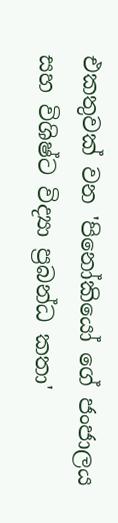එකතුවක්‌ වන 'පිනෝකියෝ ගේ ජංජාලය සහ විශිෂ්ට විද්‍යා ප්‍රබන්ධ කතා'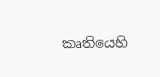කෘතියෙහි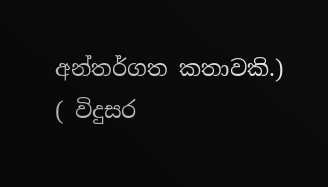අන්තර්ගත කතාවකි.)
( විදුසර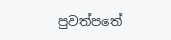පුවත්පතේ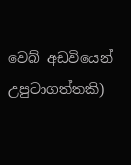වෙබ් අඩවියෙන් උපුටාගත්තකි)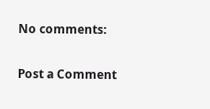No comments:

Post a Comment